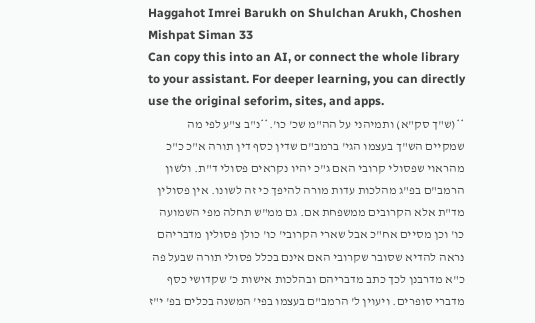Haggahot Imrei Barukh on Shulchan Arukh, Choshen Mishpat Siman 33
Can copy this into an AI, or connect the whole library to your assistant. For deeper learning, you can directly use the original seforim, sites, and apps.
**(ש"ך סק"א) ותמיהני על הה"מ שכ' כו'.**נ"ב צ"ע לפי מה שמקיים הש"ך בעצמו הגי' ברמב"ם שדין כסף דין תורה א"כ כ"כ מהראוי שפסולי קרובי האם ג"כ יהיו נקראים פסולי ד"ת. ולשון הרמב"ם בפ"ג מהלכות עדות מורה להיפך כי זה לשונו. אין פסולין מד"ת אלא הקרובים ממשפחת אם. גם ממ"ש תחלה מפי השמועה כו' וכן מסיים אח"כ אבל שארי הקרובי' כו' כולן פסולין מדבריהם נראה להדיא שסובר שקרובי האם אינם בכלל פסולי תורה שבעל פה כ"א מדרבנן לכך כתב מדבריהם ובהלכות אישות כ' שקדושי כסף מדברי סופרים. ויעוין ל' הרמב"ם בעצמו בפי' המשנה בכלים בפ' י"ז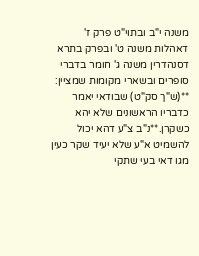משנה י"ב ובתוי"ט פרק ז' דאהלות משנה ט' ובפרק בתרא דסנהדרין משנה ג' חומר בדברי סופרים ובשארי מקומות שמציין:
**(ש"ך סק"ט) שבודאי יאמר כדבריו הראשונים שלא יהא כשקרן.**נ"ב צ"ע דהא יכול להשמיט א"ע שלא יעיד שקר כעין מגו דאי בעי שתקי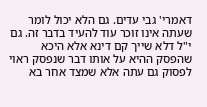דאמרי' גבי עדים. גם הלא יכול לומר שעתה אינו זוכר עוד להעיד בדבר זה. גם י"ל דלא שייך קם דינא אלא היכא שהפסק ההיא על אותו דבר שנפסק ראוי לפסוק גם עתה אלא שמצד אחר בא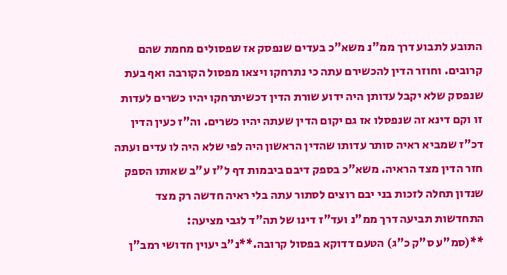התובע לתבוע דרך ממ"נ משא"כ בעדים שנפסק אז שפסולים מחמת שהם קרובים. וחוזר הדין להכשירם עתה כי נתרחקו ויצאו מפסול הקורבה ואף בעת שנפסק שלא יקבל עדותן היה ידוע שורת הדין דכשיתרחקו יהיו כשרים לעדות זו וקם דינא זה שנפסלו אז גם יקום הדין שעתה יהיו כשרים. וה"ז כעין הדין דכ"ז שמביא ראיה סותר עדותו שהדין הראשון היה לפי שלא היה לו עדים ועתה חזר הדין מצד הראיה. משא"כ בספק דיבם ביבמות דף ל"ז ע"ב שאותו הספק שנדון תחלה לזכות בני יבם רוצים לסתור עתה בלי ראיה חדשה רק מצד התחדשות תביעה דרך ממ"נ ועד"ז דינו של תה"ד לגבי מציעה:
**(סמ"ע ס"ק כ"ג) הטעם דדוקא בפסול קרובה.**נ"ב יעוין חדושי רמב"ן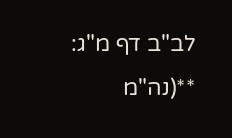לב"ב דף מ"ג:
**(נה"מ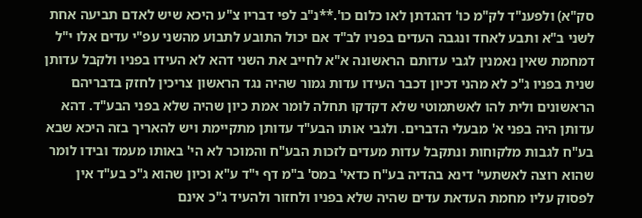סק"א) ולפענ"ד לק"מ כו' דהגדתן לאו כלום כו'.**נ"ב לפי דבריו צ"ע היכא שיש לאדם תביעה אחת לשני ב"א ותבע לאחד ונגבה העדים בפניו לב"ד אם יכול התובע לתבוע מהשני עפ"י עדים אלו י"ל דמחמת שאין נאמנין לגבי עדותם הראשונה א"א לחייב את השני דהא לא העידו בפניו ולקבל עדותן שנית בפניו ג"כ לא מהני דכיון דכבר העידו עדות גמור שהיה נגד הראשון צריכין לחזק בדבריהם הראשונים ולית להו לאשתמוטי שלא דקדקו תחלה לומר אמת כיון שהיה שלא בפני הבע"ד. דהא עדותן היה בפני א' מבעלי הדברים. ולגבי אותו הבע"ד עדותן מתקיימת ויש להאריך בזה היכא שבא בע"ח לגבות מלקוחות ונתקבל עדות מעדים לזכות הבע"ח והמוכר לא הי' באותו מעמד ובידו לומר שהוא רוצה לאשתעי' דינא בהדיה בע"ח כדאי' במס' ב"מ דף י"ד ע"א וכיון שהוא ג"כ בע"ד אין לפסוק עליו מחמת העדאת עדים שהיה שלא בפניו ולחזור ולהעיד ג"כ אינם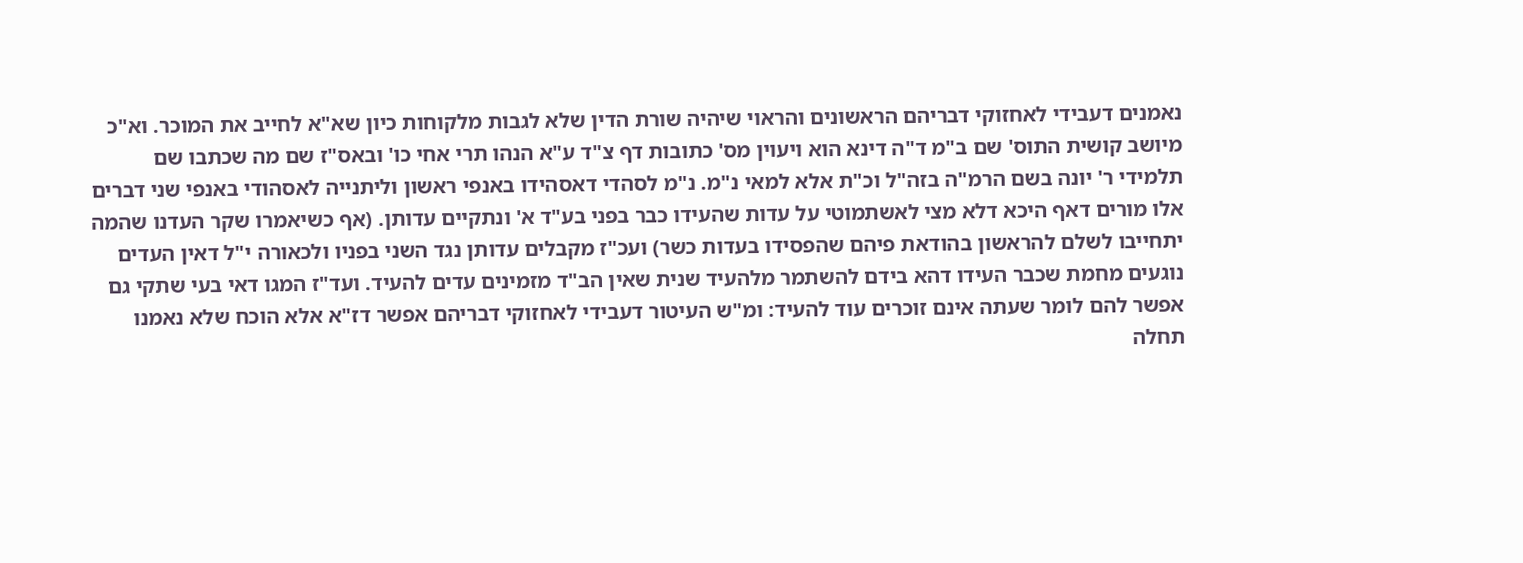נאמנים דעבידי לאחזוקי דבריהם הראשונים והראוי שיהיה שורת הדין שלא לגבות מלקוחות כיון שא"א לחייב את המוכר. וא"כ מיושב קושית התוס' שם ב"מ ד"ה דינא הוא ויעוין מס' כתובות דף צ"ד ע"א הנהו תרי אחי כו' ובאס"ז שם מה שכתבו שם תלמידי ר' יונה בשם הרמ"ה בזה"ל וכ"ת אלא למאי נ"מ. נ"מ לסהדי דאסהידו באנפי ראשון וליתנייה לאסהודי באנפי שני דברים אלו מורים דאף היכא דלא מצי לאשתמוטי על עדות שהעידו כבר בפני בע"ד א' ונתקיים עדותן. (אף כשיאמרו שקר העדנו שהמה יתחייבו לשלם להראשון בהודאת פיהם שהפסידו בעדות כשר) ועכ"ז מקבלים עדותן נגד השני בפניו ולכאורה י"ל דאין העדים נוגעים מחמת שכבר העידו דהא בידם להשתמר מלהעיד שנית שאין הב"ד מזמינים עדים להעיד. ועד"ז המגו דאי בעי שתקי גם אפשר להם לומר שעתה אינם זוכרים עוד להעיד: ומ"ש העיטור דעבידי לאחזוקי דבריהם אפשר דז"א אלא הוכח שלא נאמנו תחלה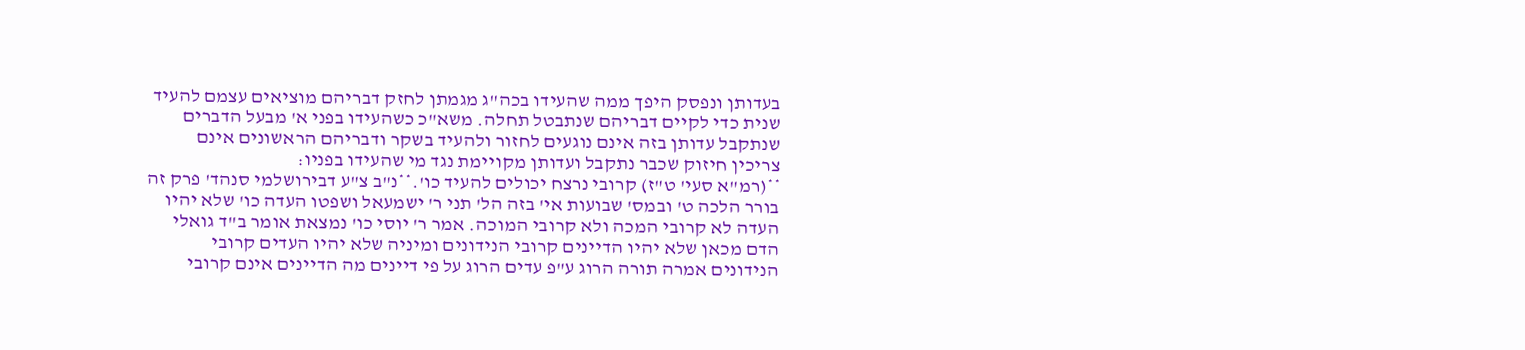בעדותן ונפסק היפך ממה שהעידו בכה"ג מגמתן לחזק דבריהם מוציאים עצמם להעיד שנית כדי לקיים דבריהם שנתבטל תחלה. משא"כ כשהעידו בפני א' מבעל הדברים שנתקבל עדותן בזה אינם נוגעים לחזור ולהעיד בשקר ודבריהם הראשונים אינם צריכין חיזוק שכבר נתקבל ועדותן מקויימת נגד מי שהעידו בפניו:
**(רמ"א סעי' ט"ז) קרובי נרצח יכולים להעיד כו'.**נ"ב צ"ע דבירושלמי סנהד' פרק זה בורר הלכה ט' ובמס' שבועות אי' בזה הל' תני ר' ישמעאל ושפטו העדה כו' שלא יהיו העדה לא קרובי המכה ולא קרובי המוכה. אמר ר' יוסי כו' נמצאת אומר ב"ד גואלי הדם מכאן שלא יהיו הדיינים קרובי הנידונים ומיניה שלא יהיו העדים קרובי הנידונים אמרה תורה הרוג ע"פ עדים הרוג על פי דיינים מה הדיינים אינם קרובי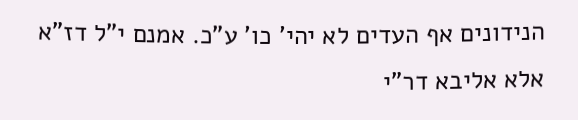הנידונים אף העדים לא יהי' כו' ע"כ. אמנם י"ל דז"א אלא אליבא דר"י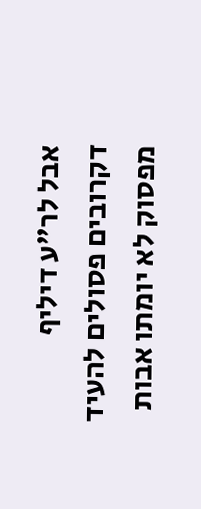אבל לר"ע דיליף דקרובים פסולים להעיד מפסוק לא יומתו אבות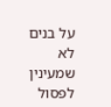על בנים לא שמעינין לפסול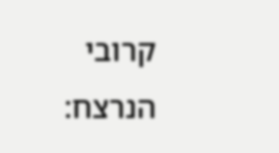קרובי הנרצח: